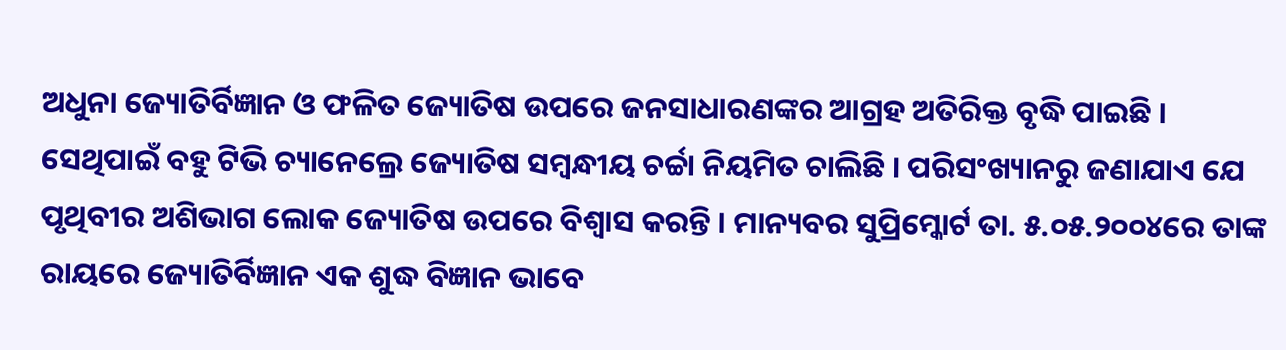ଅଧୁନା ଜ୍ୟୋତିର୍ବିଜ୍ଞାନ ଓ ଫଳିତ ଜ୍ୟୋତିଷ ଉପରେ ଜନସାଧାରଣଙ୍କର ଆଗ୍ରହ ଅତିରିକ୍ତ ବୃଦ୍ଧି ପାଇଛି । ସେଥିପାଇଁ ବହୁ ଟିଭି ଚ୍ୟାନେଲ୍ରେ ଜ୍ୟୋତିଷ ସମ୍ବନ୍ଧୀୟ ଚର୍ଚ୍ଚା ନିୟମିତ ଚାଲିଛି । ପରିସଂଖ୍ୟାନରୁ ଜଣାଯାଏ ଯେ ପୃଥିବୀର ଅଶିଭାଗ ଲୋକ ଜ୍ୟୋତିଷ ଉପରେ ବିଶ୍ୱାସ କରନ୍ତି । ମାନ୍ୟବର ସୁପ୍ରିମ୍କୋର୍ଟ ତା. ୫.୦୫.୨୦୦୪ରେ ତାଙ୍କ ରାୟରେ ଜ୍ୟୋତିର୍ବିଜ୍ଞାନ ଏକ ଶୁଦ୍ଧ ବିଜ୍ଞାନ ଭାବେ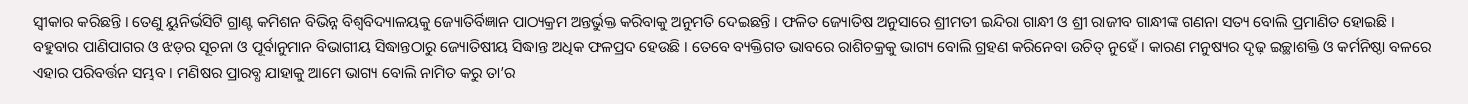ସ୍ୱୀକାର କରିଛନ୍ତି । ତେଣୁ ୟୁନିର୍ଭସିଟି ଗ୍ରାଣ୍ଟ କମିଶନ ବିଭିନ୍ନ ବିଶ୍ୱବିଦ୍ୟାଳୟକୁ ଜ୍ୟୋତିର୍ବିଜ୍ଞାନ ପାଠ୍ୟକ୍ରମ ଅନ୍ତର୍ଭୁକ୍ତ କରିବାକୁ ଅନୁମତି ଦେଇଛନ୍ତି । ଫଳିତ ଜ୍ୟୋତିଷ ଅନୁସାରେ ଶ୍ରୀମତୀ ଇନ୍ଦିରା ଗାନ୍ଧୀ ଓ ଶ୍ରୀ ରାଜୀବ ଗାନ୍ଧୀଙ୍କ ଗଣନା ସତ୍ୟ ବୋଲି ପ୍ରମାଣିତ ହୋଇଛି । ବହୁବାର ପାଣିପାଗର ଓ ଝଡ଼ର ସୂଚନା ଓ ପୂର୍ବାନୁମାନ ବିଭାଗୀୟ ସିଦ୍ଧାନ୍ତଠାରୁ ଜ୍ୟୋତିଷୀୟ ସିଦ୍ଧାନ୍ତ ଅଧିକ ଫଳପ୍ରଦ ହେଉଛି । ତେବେ ବ୍ୟକ୍ତିଗତ ଭାବରେ ରାଶିଚକ୍ରକୁ ଭାଗ୍ୟ ବୋଲି ଗ୍ରହଣ କରିନେବା ଉଚିତ୍ ନୁହେଁ । କାରଣ ମନୁଷ୍ୟର ଦୃଢ଼ ଇଚ୍ଛାଶକ୍ତି ଓ କର୍ମନିଷ୍ଠା ବଳରେ ଏହାର ପରିବର୍ତ୍ତନ ସମ୍ଭବ । ମଣିଷର ପ୍ରାରବ୍ଧ ଯାହାକୁ ଆମେ ଭାଗ୍ୟ ବୋଲି ନାମିତ କରୁ ତା’ର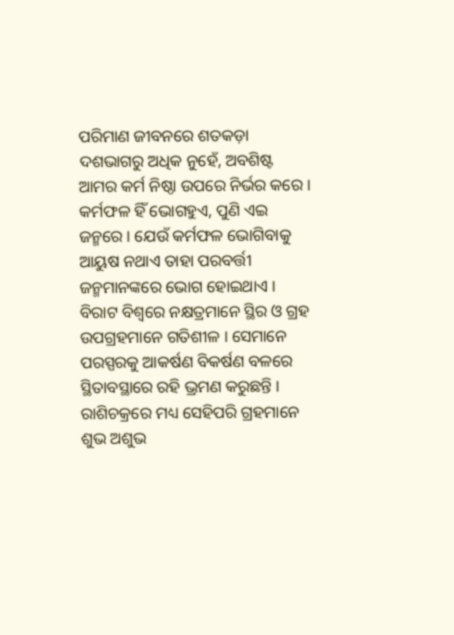ପରିମାଣ ଜୀବନରେ ଶତକଡ଼ା ଦଶଭାଗରୁ ଅଧିକ ନୁହେଁ, ଅବଶିଷ୍ଟ ଆମର କର୍ମ ନିଷ୍ଠା ଉପରେ ନିର୍ଭର କରେ । କର୍ମଫଳ ହିଁ ଭୋଗହୁଏ, ପୁଣି ଏଇ ଜନ୍ମରେ । ଯେଉଁ କର୍ମଫଳ ଭୋଗିବାକୁ ଆୟୁଷ ନଥାଏ ତାହା ପରବର୍ତ୍ତୀ ଜନ୍ମମାନଙ୍କରେ ଭୋଗ ହୋଇଥାଏ ।
ବିରାଟ ବିଶ୍ୱରେ ନକ୍ଷତ୍ରମାନେ ସ୍ଥିର ଓ ଗ୍ରହ ଉପଗ୍ରହମାନେ ଗତିଶୀଳ । ସେମାନେ ପରସ୍ପରକୁ ଆକର୍ଷଣ ବିକର୍ଷଣ ବଳରେ ସ୍ଥିତାବସ୍ଥାରେ ରହି ଭ୍ରମଣ କରୁଛନ୍ତି । ରାଶିଚକ୍ରରେ ମଧ୍ୟ ସେହିପରି ଗ୍ରହମାନେ ଶୁଭ ଅଶୁଭ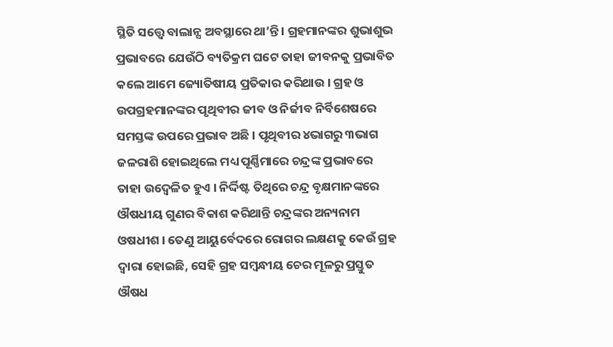ସ୍ଥିତି ସତ୍ତ୍ୱେ ବାଲାନ୍ସ ଅବସ୍ଥାରେ ଥା’ନ୍ତି । ଗ୍ରହମାନଙ୍କର ଶୁଭାଶୁଭ ପ୍ରଭାବରେ ଯେଉଁଠି ବ୍ୟତିକ୍ରମ ଘଟେ ତାହା ଜୀବନକୁ ପ୍ରଭାବିତ କଲେ ଆମେ ଜ୍ୟୋତିଷୀୟ ପ୍ରତିକାର କରିଥାଉ । ଗ୍ରହ ଓ ଉପଗ୍ରହମାନଙ୍କର ପୃଥିବୀର ଜୀବ ଓ ନିର୍ଜୀବ ନିର୍ବିଶେଷରେ ସମସ୍ତଙ୍କ ଉପରେ ପ୍ରଭାବ ଅଛି । ପୃଥିବୀର ୪ଭାଗରୁ ୩ଭାଗ ଜଳରାଶି ହୋଇଥିଲେ ମଧ୍ୟ ପୂର୍ଣ୍ଣିମାରେ ଚନ୍ଦ୍ରଙ୍କ ପ୍ରଭାବରେ ତାହା ଉଦ୍ବେଳିତ ହୁଏ । ନିର୍ଦ୍ଦିଷ୍ଟ ତିଥିରେ ଚନ୍ଦ୍ର ବୃକ୍ଷମାନଙ୍କରେ ଔଷଧୀୟ ଗୁଣର ବିକାଶ କରିଥାନ୍ତି ଚନ୍ଦ୍ରଙ୍କର ଅନ୍ୟନାମ ଓଷଧୀଶ । ତେଣୁ ଆୟୁର୍ବେଦରେ ରୋଗର ଲକ୍ଷଣକୁ କେଉଁ ଗ୍ରହ ଦ୍ୱାରା ହୋଇଛି, ସେହି ଗ୍ରହ ସମ୍ବନ୍ଧୀୟ ଚେର ମୂଳରୁ ପ୍ରସ୍ତୁତ ଔଷଧ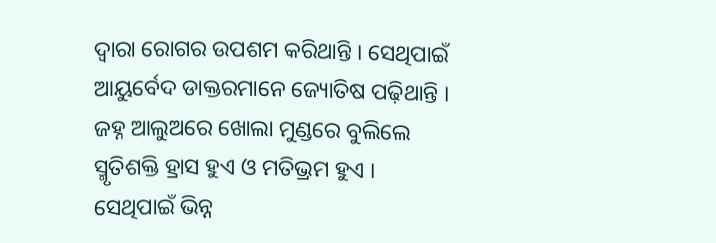ଦ୍ୱାରା ରୋଗର ଉପଶମ କରିଥାନ୍ତି । ସେଥିପାଇଁ ଆୟୁର୍ବେଦ ଡାକ୍ତରମାନେ ଜ୍ୟୋତିଷ ପଢ଼ିଥାନ୍ତି । ଜହ୍ନ ଆଲୁଅରେ ଖୋଲା ମୁଣ୍ଡରେ ବୁଲିଲେ ସ୍ମୃତିଶକ୍ତି ହ୍ରାସ ହୁଏ ଓ ମତିଭ୍ରମ ହୁଏ । ସେଥିପାଇଁ ଭିନ୍ନ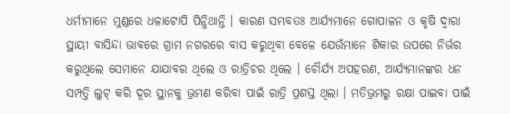ଧର୍ମୀମାନେ ମୁଣ୍ଡରେ ଧଳାଟୋପି ପିନ୍ଧିଥାନ୍ତି । କାରଣ ସମ୍ଭବତଃ ଆର୍ଯ୍ୟମାନେ ଗୋପାଳନ ଓ କୃଷି ଦ୍ୱାରା ସ୍ଥାୟୀ ବାସିନ୍ଦା ଭାବରେ ଗ୍ରାମ ନଗରରେ ବାସ କରୁଥିବା ବେଳେ ଯେଉଁମାନେ ଶିକାର ଉପରେ ନିର୍ଭର କରୁଥିଲେ ସେମାନେ ଯାଯାବର ଥିଲେ ଓ ରାତ୍ରିଚର ଥିଲେ । ଚୌର୍ଯ୍ୟ ଅପହରଣ, ଆର୍ଯ୍ୟମାନଙ୍କର ଧନ ସମ୍ପତ୍ତି ଲୁଟ୍ କରି ଦୂର ସ୍ଥାନକୁ ଭ୍ରମଣ କରିବା ପାଇଁ ରାତ୍ରି ପ୍ରଶସ୍ତ ଥିଲା । ମତିଭ୍ରମରୁ ରକ୍ଷା ପାଇବା ପାଇଁ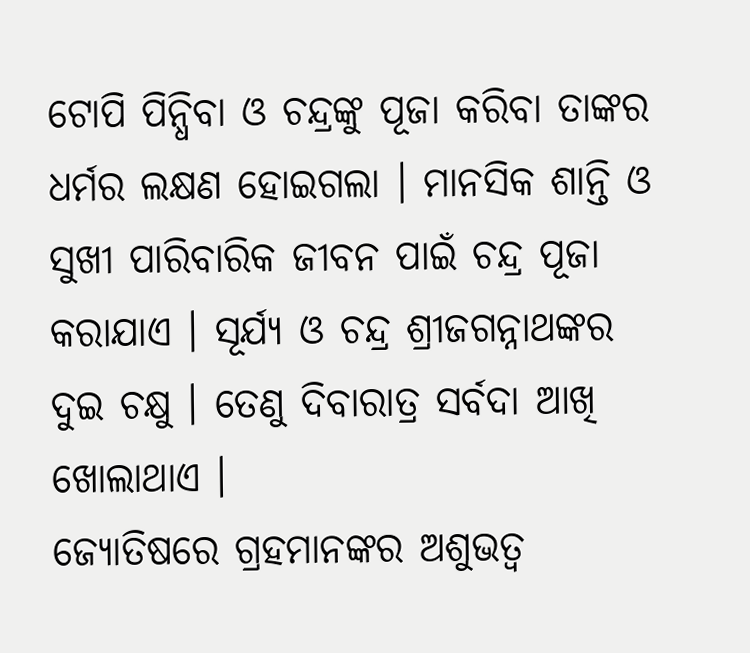ଟୋପି ପିନ୍ଧିବା ଓ ଚନ୍ଦ୍ରଙ୍କୁ ପୂଜା କରିବା ତାଙ୍କର ଧର୍ମର ଲକ୍ଷଣ ହୋଇଗଲା । ମାନସିକ ଶାନ୍ତି ଓ ସୁଖୀ ପାରିବାରିକ ଜୀବନ ପାଇଁ ଚନ୍ଦ୍ର ପୂଜା କରାଯାଏ । ସୂର୍ଯ୍ୟ ଓ ଚନ୍ଦ୍ର ଶ୍ରୀଜଗନ୍ନାଥଙ୍କର ଦୁଇ ଚକ୍ଷୁ । ତେଣୁ ଦିବାରାତ୍ର ସର୍ବଦା ଆଖି ଖୋଲାଥାଏ ।
ଜ୍ୟୋତିଷରେ ଗ୍ରହମାନଙ୍କର ଅଶୁଭତ୍ୱ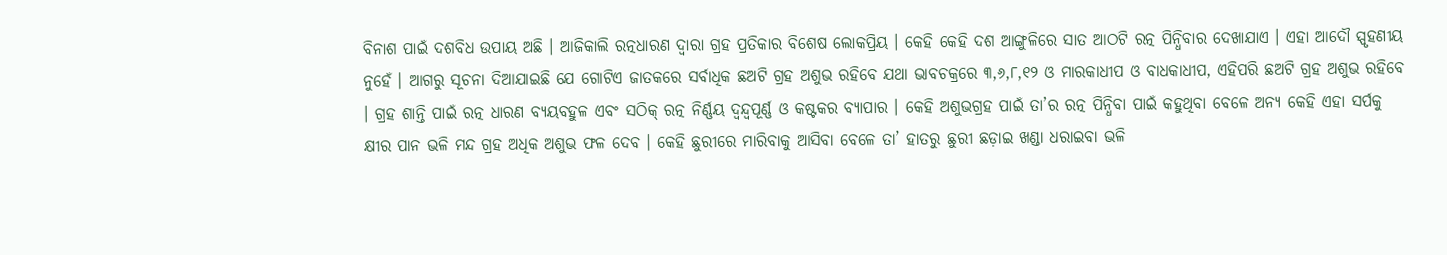ବିନାଶ ପାଇଁ ଦଶବିଧ ଉପାୟ ଅଛି । ଆଜିକାଲି ରତ୍ନଧାରଣ ଦ୍ୱାରା ଗ୍ରହ ପ୍ରତିକାର ବିଶେଷ ଲୋକପ୍ରିୟ । କେହି କେହି ଦଶ ଆଙ୍ଗୁଳିରେ ସାତ ଆଠଟି ରତ୍ନ ପିନ୍ଧିବାର ଦେଖାଯାଏ । ଏହା ଆଦୌ ସ୍ପୃହଣୀୟ ନୁହେଁ । ଆଗରୁ ସୂଚନା ଦିଆଯାଇଛି ଯେ ଗୋଟିଏ ଜାତକରେ ସର୍ବାଧିକ ଛଅଟି ଗ୍ରହ ଅଶୁଭ ରହିବେ ଯଥା ଭାବଚକ୍ରରେ ୩,୬,୮,୧୨ ଓ ମାରକାଧୀପ ଓ ବାଧକାଧୀପ, ଏହିପରି ଛଅଟି ଗ୍ରହ ଅଶୁଭ ରହିବେ । ଗ୍ରହ ଶାନ୍ତି ପାଇଁ ରତ୍ନ ଧାରଣ ବ୍ୟୟବହୁଳ ଏବଂ ସଠିକ୍ ରତ୍ନ ନିର୍ଣ୍ଣୟ ଦ୍ୱନ୍ଦ୍ୱପୂର୍ଣ୍ଣ ଓ କଷ୍ଟକର ବ୍ୟାପାର । କେହି ଅଶୁଭଗ୍ରହ ପାଇଁ ତା’ର ରତ୍ନ ପିନ୍ଧିବା ପାଇଁ କହୁଥିବା ବେଳେ ଅନ୍ୟ କେହି ଏହା ସର୍ପକୁ କ୍ଷୀର ପାନ ଭଳି ମନ୍ଦ ଗ୍ରହ ଅଧିକ ଅଶୁଭ ଫଳ ଦେବ । କେହି ଛୁରୀରେ ମାରିବାକୁ ଆସିବା ବେଳେ ତା’ ହାତରୁ ଛୁରୀ ଛଡ଼ାଇ ଖଣ୍ଡା ଧରାଇବା ଭଳି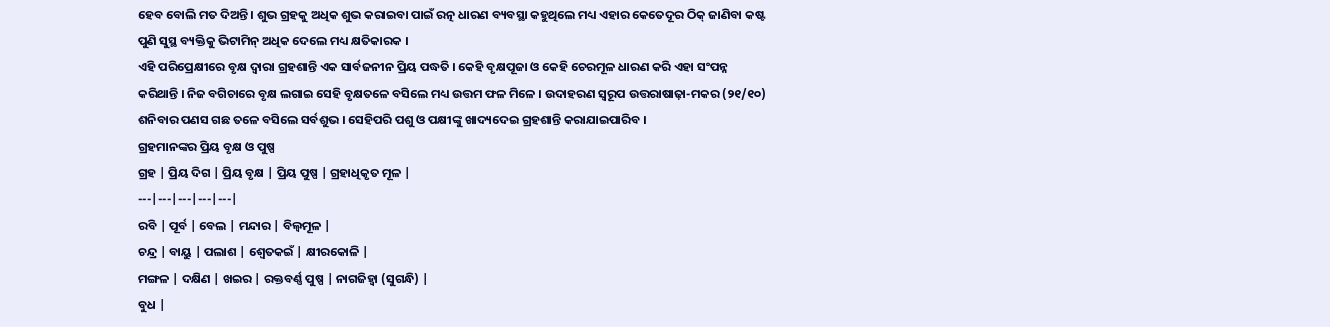ହେବ ବୋଲି ମତ ଦିଅନ୍ତି । ଶୁଭ ଗ୍ରହକୁ ଅଧିକ ଶୁଭ କରାଇବା ପାଇଁ ରତ୍ନ ଧାରଣ ବ୍ୟବସ୍ଥା କହୁଥିଲେ ମଧ୍ୟ ଏହାର କେତେଦୂର ଠିକ୍ ଜାଣିବା କଷ୍ଟ ପୁଣି ସୁସ୍ଥ ବ୍ୟକ୍ତିକୁ ଭିଟାମିନ୍ ଅଧିକ ଦେଲେ ମଧ୍ୟ କ୍ଷତିକାରକ ।
ଏହି ପରିପ୍ରେକ୍ଷୀରେ ବୃକ୍ଷ ଦ୍ୱାରା ଗ୍ରହଶାନ୍ତି ଏକ ସାର୍ବଜନୀନ ପ୍ରିୟ ପଦ୍ଧତି । କେହି ବୃକ୍ଷପୂଜା ଓ କେହି ଚେରମୂଳ ଧାରଣ କରି ଏହା ସଂପନ୍ନ କରିଥାନ୍ତି । ନିଜ ବଗିଚାରେ ବୃକ୍ଷ ଲଗାଇ ସେହି ବୃକ୍ଷତଳେ ବସିଲେ ମଧ୍ୟ ଉତ୍ତମ ଫଳ ମିଳେ । ଉଦାହରଣ ସ୍ୱରୂପ ଉତ୍ତରାଷାଢ଼ା-ମକର (୨୧/୧୦) ଶନିବାର ପଣସ ଗଛ ତଳେ ବସିଲେ ସର୍ବଶୁଭ । ସେହିପରି ପଶୁ ଓ ପକ୍ଷୀଙ୍କୁ ଖାଦ୍ୟଦେଇ ଗ୍ରହଶାନ୍ତି କରାଯାଇପାରିବ ।
ଗ୍ରହମାନଙ୍କର ପ୍ରିୟ ବୃକ୍ଷ ଓ ପୁଷ୍ପ
ଗ୍ରହ | ପ୍ରିୟ ଦିଗ | ପ୍ରିୟ ବୃକ୍ଷ | ପ୍ରିୟ ପୁଷ୍ପ | ଗ୍ରହାଧିକୃତ ମୂଳ |
---|---|---|---|---|
ରବି | ପୂର୍ବ | ବେଲ | ମନ୍ଦାର | ବିଲ୍ୱମୂଳ |
ଚନ୍ଦ୍ର | ବାୟୁ | ପଲାଶ | ଶ୍ୱେତକଇଁ | କ୍ଷୀରକୋଳି |
ମଙ୍ଗଳ | ଦକ୍ଷିଣ | ଖଇର | ରକ୍ତବର୍ଣ୍ଣ ପୁଷ୍ପ | ନାଗଜିହ୍ୱା (ସୁଗନ୍ଧି) |
ବୁଧ |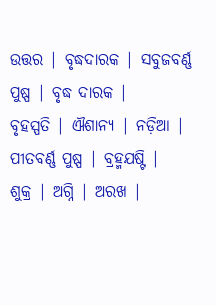ଉତ୍ତର | ବୃଦ୍ଧଦାରକ | ସବୁଜବର୍ଣ୍ଣ ପୁଷ୍ପ | ବୃଦ୍ଧ ଦାରକ |
ବୃହସ୍ପତି | ଐଶାନ୍ୟ | ନଡ଼ିଆ | ପୀତବର୍ଣ୍ଣ ପୁଷ୍ପ | ବ୍ରହ୍ମଯଷ୍ଟି |
ଶୁକ୍ର | ଅଗ୍ନି | ଅରଖ |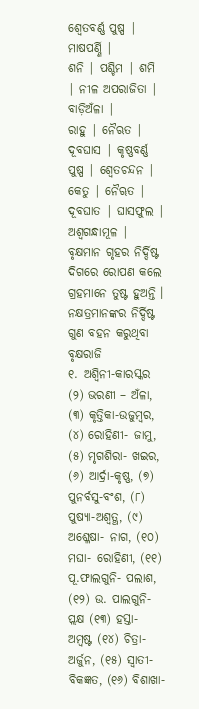ଶ୍ୱେତବର୍ଣ୍ଣ ପୁଷ୍ପ | ମାଷପର୍ଣ୍ଣି |
ଶନି | ପଶ୍ଚିମ | ଶମି | ନୀଳ ଅପରାଜିତା | ବାଡ଼ିଅଁଳା |
ରାହୁ | ନୈଋତ | ଦୂବଘାସ | କୃଷ୍ଣବର୍ଣ୍ଣ ପୁଷ୍ପ | ଶ୍ୱେତଚନ୍ଦନ |
କେତୁ | ନୈୠତ | ଦୂବଘାତ | ଘାସଫୁଲ | ଅଶ୍ୱଗନ୍ଧାମୂଳ |
ବୃକ୍ଷମାନ ଗୃହର ନିର୍ଦ୍ଦିଷ୍ଟ ଦିଗରେ ରୋପଣ କଲେ ଗ୍ରହମାନେ ତୁଷ୍ଟ ହୁଅନ୍ତି । ନକ୍ଷତ୍ରମାନଙ୍କର ନିର୍ଦ୍ଦିଷ୍ଟ ଗୁଣ ବହନ କରୁଥିବା ବୃକ୍ଷରାଜି
୧. ଅଶ୍ୱିନୀ-କାରସ୍କର (୨) ଭରଣୀ – ଅଁଳା, (୩) କୃତ୍ତିକା-ଉଜୁମ୍ବର, (୪) ରୋହିଣୀ- ଜାମୁ, (୫) ମୃଗଶିରା- ଖଇର, (୬) ଆର୍ଦ୍ରା-କୃଷ୍ଣ, (୭) ପୁନର୍ବସୁ-ବଂଶ, (୮) ପୁଷ୍ୟା-ଅଶ୍ୱତ୍ଥ, (୯) ଅଶ୍ଳେଷା- ନାଗ, (୧୦) ମଘା- ରୋହିଣୀ, (୧୧) ପୂ.ଫାଲଗୁନି- ପଲାଶ, (୧୨) ଉ. ପାଲଗୁନି-ପ୍ଲକ୍ଷ (୧୩) ହସ୍ତା- ଅମ୍ବଷ୍ଟ (୧୪) ଚିତ୍ରା-ଅର୍ଜୁନ, (୧୫) ସ୍ୱାତୀ- ବିକଜ୍ଞତ, (୧୬) ବିଶାଖା-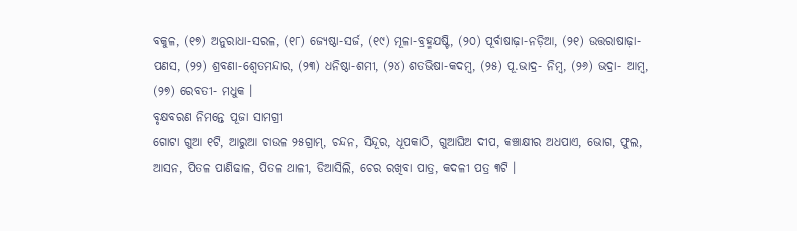ବକୁଳ, (୧୭) ଅନୁରାଧା-ସରଳ, (୧୮) ଜ୍ୟେଷ୍ଠା-ସର୍ଜ, (୧୯) ମୂଳା-ବ୍ରହ୍ମଯଷ୍ଟି, (୨୦) ପୂର୍ବାଷାଢ଼ା-ନଡ଼ିଆ, (୨୧) ଉତ୍ତରାଷାଢ଼ା-ପଣସ, (୨୨) ଶ୍ରବଣା-ଶ୍ୱେତମନ୍ଦାର, (୨୩) ଧନିଷ୍ଠା-ଶମୀ, (୨୪) ଶତଭିଷା-କଦମ୍ବ, (୨୫) ପୂ.ଭାଦ୍ର- ନିମ୍ବ, (୨୬) ଭଦ୍ରା- ଆମ୍ବ, (୨୭) ରେବତୀ- ମଧୁକ ।
ବୃକ୍ଷବରଣ ନିମନ୍ତେ ପୂଜା ସାମଗ୍ରୀ
ଗୋଟା ଗୁଆ ୧ଟି, ଆରୁଆ ଚାଉଳ ୨୫ଗ୍ରାମ୍, ଚନ୍ଦନ, ସିନ୍ଦୂର, ଧୂପକାଠି, ଗୁଆଘିଅ ଦୀପ, କଞ୍ଚାକ୍ଷୀର ଅଧପାଏ, ଭୋଗ, ଫୁଲ, ଆସନ, ପିତଳ ପାଣିଢାଳ, ପିତଳ ଥାଳୀ, ଡିଆସିଲି, ଚେର ରଖିବା ପାତ୍ର, କଦଳୀ ପତ୍ର ୩ଟି ।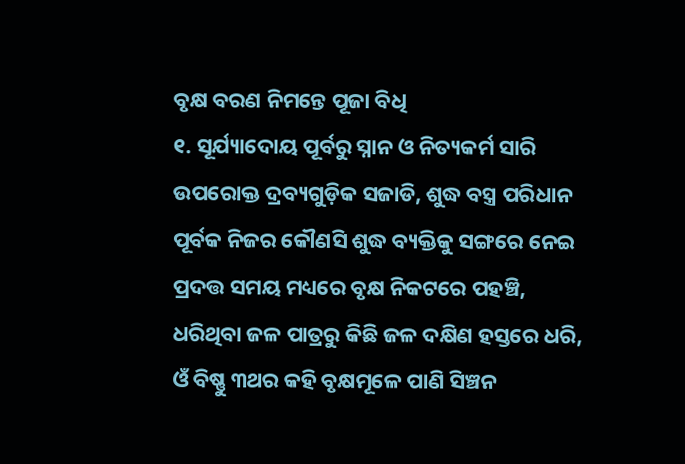ବୃକ୍ଷ ବରଣ ନିମନ୍ତେ ପୂଜା ବିଧି
୧. ସୂର୍ଯ୍ୟାଦୋୟ ପୂର୍ବରୁ ସ୍ନାନ ଓ ନିତ୍ୟକର୍ମ ସାରି ଉପରୋକ୍ତ ଦ୍ରବ୍ୟଗୁଡ଼ିକ ସଜାଡି, ଶୁଦ୍ଧ ବସ୍ତ୍ର ପରିଧାନ ପୂର୍ବକ ନିଜର କୌଣସି ଶୁଦ୍ଧ ବ୍ୟକ୍ତିକୁ ସଙ୍ଗରେ ନେଇ ପ୍ରଦତ୍ତ ସମୟ ମଧ୍ୟରେ ବୃକ୍ଷ ନିକଟରେ ପହଞ୍ଚି, ଧରିଥିବା ଜଳ ପାତ୍ରରୁ କିଛି ଜଳ ଦକ୍ଷିଣ ହସ୍ତରେ ଧରି, ଓଁ ବିଷ୍ଣୁ ୩ଥର କହି ବୃକ୍ଷମୂଳେ ପାଣି ସିଞ୍ଚନ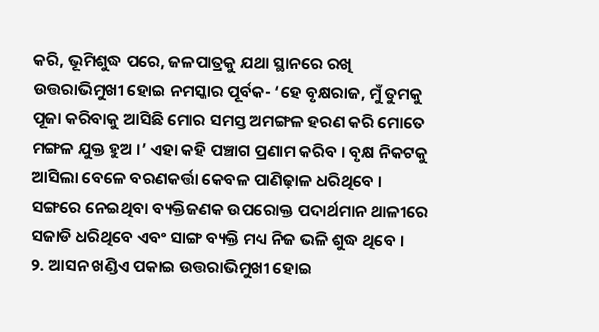କରି, ଭୂମିଶୁଦ୍ଧ ପରେ, ଜଳପାତ୍ରକୁ ଯଥା ସ୍ଥାନରେ ରଖି ଉତ୍ତରାଭିମୁଖୀ ହୋଇ ନମସ୍କାର ପୂର୍ବକ- ‘ହେ ବୃକ୍ଷରାଜ, ମୁଁ ତୁମକୁ ପୂଜା କରିବାକୁ ଆସିଛି ମୋର ସମସ୍ତ ଅମଙ୍ଗଳ ହରଣ କରି ମୋତେ ମଙ୍ଗଳ ଯୁକ୍ତ ହୁଅ ।’ ଏହା କହି ପଞ୍ଚାଗ ପ୍ରଣାମ କରିବ । ବୃକ୍ଷ ନିକଟକୁ ଆସିଲା ବେଳେ ବରଣକର୍ତ୍ତା କେବଳ ପାଣିଢ଼ାଳ ଧରିଥିବେ । ସଙ୍ଗରେ ନେଇଥିବା ବ୍ୟକ୍ତିଜଣକ ଉପରୋକ୍ତ ପଦାର୍ଥମାନ ଥାଳୀରେ ସଜାଡି ଧରିଥିବେ ଏବଂ ସାଙ୍ଗ ବ୍ୟକ୍ତି ମଧ୍ୟ ନିଜ ଭଳି ଶୁଦ୍ଧ ଥିବେ ।
୨. ଆସନ ଖଣ୍ଡିଏ ପକାଇ ଉତ୍ତରାଭିମୁଖୀ ହୋଇ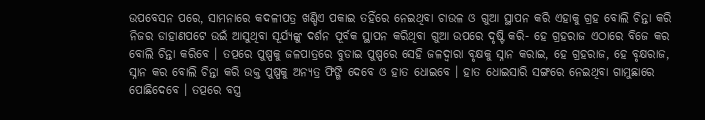ଉପବେସନ ପରେ, ସାମନାରେ କଦଳୀପତ୍ର ଖଣ୍ଡିଏ ପକାଇ ତହିଁରେ ନେଇଥିବା ଚାଉଳ ଓ ଗୁଆ ସ୍ଥାପନ କରି ଏହାକୁ ଗ୍ରହ ବୋଲି ଚିନ୍ତା କରି ନିଜର ଡାହାଣପଟେ ଉଇଁ ଆସୁଥିବା ସୂର୍ଯ୍ୟଙ୍କୁ ଦର୍ଶନ ପୂର୍ବକ ସ୍ଥାପନ କରିଥିବା ଗୁଆ ଉପରେ ଦୃଷ୍ଟି କରି- ହେ ଗ୍ରହରାଜ ଏଠାରେ ବିଜେ କର ବୋଲି ଚିନ୍ତା କରିବେ । ତତ୍ପରେ ପୁଷ୍ପକୁ ଜଳପାତ୍ରରେ ବୁଡାଇ ପୁଷ୍ପରେ ସେହି ଜଳଦ୍ୱାରା ବୃକ୍ଷକୁ ସ୍ନାନ କରାଇ, ହେ ଗ୍ରହରାଜ, ହେ ବୃକ୍ଷରାଜ, ସ୍ନାନ କର ବୋଲି ଚିନ୍ତା କରି ଉକ୍ତ ପୁଷ୍ପକୁ ଅନ୍ୟତ୍ର ଫିଙ୍ଗି ଦେବେ ଓ ହାତ ଧୋଇବେ । ହାତ ଧୋଇସାରି ସଙ୍ଗରେ ନେଇଥିବା ଗାମୁଛାରେ ପୋଛିଦେବେ । ତତ୍ପରେ ବସ୍ତ୍ର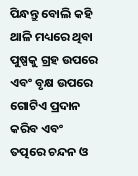ପିନ୍ଧନ୍ତୁ ବୋଲି କହି ଥାଳି ମଧ୍ୟରେ ଥିବା ପୁଷ୍ପକୁ ଗ୍ରହ ଉପରେ ଏବଂ ବୃକ୍ଷ ଉପରେ ଗୋଟିଏ ପ୍ରଦାନ କରିବ ଏବଂ ତତ୍ପରେ ଚନ୍ଦନ ଓ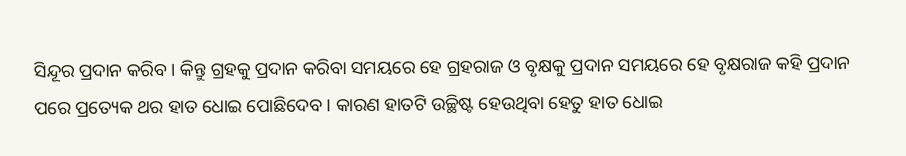ସିନ୍ଦୂର ପ୍ରଦାନ କରିବ । କିନ୍ତୁ ଗ୍ରହକୁ ପ୍ରଦାନ କରିବା ସମୟରେ ହେ ଗ୍ରହରାଜ ଓ ବୃକ୍ଷକୁ ପ୍ରଦାନ ସମୟରେ ହେ ବୃକ୍ଷରାଜ କହି ପ୍ରଦାନ ପରେ ପ୍ରତ୍ୟେକ ଥର ହାତ ଧୋଇ ପୋଛିଦେବ । କାରଣ ହାତଟି ଉଚ୍ଛିଷ୍ଟ ହେଉଥିବା ହେତୁ ହାତ ଧୋଇ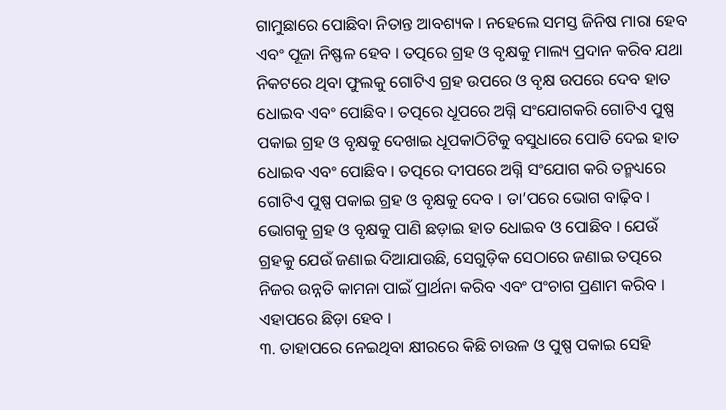ଗାମୁଛାରେ ପୋଛିବା ନିତାନ୍ତ ଆବଶ୍ୟକ । ନହେଲେ ସମସ୍ତ ଜିନିଷ ମାରା ହେବ ଏବଂ ପୂଜା ନିଷ୍ଫଳ ହେବ । ତତ୍ପରେ ଗ୍ରହ ଓ ବୃକ୍ଷକୁ ମାଲ୍ୟ ପ୍ରଦାନ କରିବ ଯଥା ନିକଟରେ ଥିବା ଫୁଲକୁ ଗୋଟିଏ ଗ୍ରହ ଉପରେ ଓ ବୃକ୍ଷ ଉପରେ ଦେବ ହାତ ଧୋଇବ ଏବଂ ପୋଛିବ । ତତ୍ପରେ ଧୂପରେ ଅଗ୍ନି ସଂଯୋଗକରି ଗୋଟିଏ ପୁଷ୍ପ ପକାଇ ଗ୍ରହ ଓ ବୃକ୍ଷକୁ ଦେଖାଇ ଧୂପକାଠିଟିକୁ ବସୁଧାରେ ପୋତି ଦେଇ ହାତ ଧୋଇବ ଏବଂ ପୋଛିବ । ତତ୍ପରେ ଦୀପରେ ଅଗ୍ନି ସଂଯୋଗ କରି ତନ୍ମଧ୍ୟରେ ଗୋଟିଏ ପୁଷ୍ପ ପକାଇ ଗ୍ରହ ଓ ବୃକ୍ଷକୁ ଦେବ । ତା’ପରେ ଭୋଗ ବାଢ଼ିବ । ଭୋଗକୁ ଗ୍ରହ ଓ ବୃକ୍ଷକୁ ପାଣି ଛଡ଼ାଇ ହାତ ଧୋଇବ ଓ ପୋଛିବ । ଯେଉଁ ଗ୍ରହକୁ ଯେଉଁ ଜଣାଇ ଦିଆଯାଉଛି, ସେଗୁଡ଼ିକ ସେଠାରେ ଜଣାଇ ତତ୍ପରେ ନିଜର ଉନ୍ନତି କାମନା ପାଇଁ ପ୍ରାର୍ଥନା କରିବ ଏବଂ ପଂଚାଗ ପ୍ରଣାମ କରିବ । ଏହାପରେ ଛିଡ଼ା ହେବ ।
୩. ତାହାପରେ ନେଇଥିବା କ୍ଷୀରରେ କିଛି ଚାଉଳ ଓ ପୁଷ୍ପ ପକାଇ ସେହି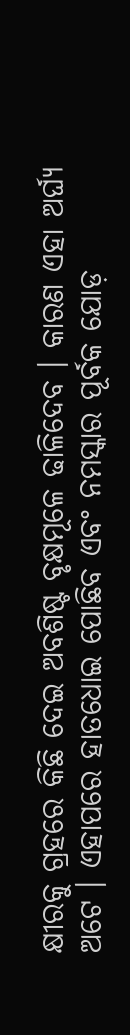କ୍ଷୀରକୁ ଗ୍ରହରେ କିଛି ଦେଇ ଅବଶିଷ୍ଟ ବୃକ୍ଷମୂଳେ ଢାଳିଦେବ । କାରଣ ଏହା ଅର୍ଘ୍ୟ ଅଟେ । ଏହାପରେ ହାତଧୋଇ ପୋଛିବ ଏବଂ ନମସ୍କାର ପୂର୍ବକ ଯୋଡ଼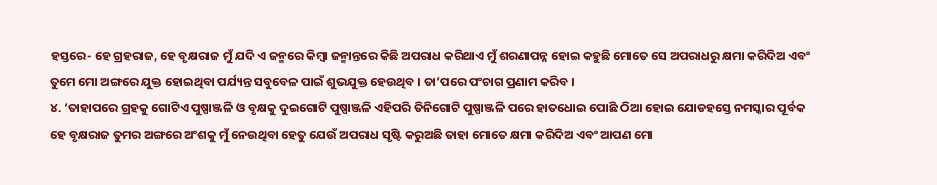ହସ୍ତରେ- ହେ ଗ୍ରହରାଜ, ହେ ବୃକ୍ଷରାଜ ମୁଁ ଯଦି ଏ ଜନ୍ମରେ କିମ୍ବା ଜନ୍ମାନ୍ତରେ କିଛି ଅପରାଧ କରିଥାଏ ମୁଁ ଶରଣାପନ୍ନ ହୋଇ କହୁଛି ମୋତେ ସେ ଅପରାଧରୁ କ୍ଷମା କରିଦିଅ ଏବଂ ତୁମେ ମୋ ଅଙ୍ଗରେ ଯୁକ୍ତ ହୋଇଥିବା ପର୍ଯ୍ୟନ୍ତ ସବୁବେଳ ପାଇଁ ଶୁଭଯୁକ୍ତ ହେଉଥିବ । ତା’ପରେ ପଂଚାଗ ପ୍ରଣାମ କରିବ ।
୪. ‘ତାହାପରେ ଗ୍ରହକୁ ଗୋଟିଏ ପୁଷ୍ପାଞ୍ଜଳି ଓ ବୃକ୍ଷକୁ ଦୁଇଗୋଟି ପୁଷ୍ପାଞ୍ଜଳି ଏହିପରି ତିନିଗୋଟି ପୁଷ୍ପାଞ୍ଜଳି ପରେ ହାତଧୋଇ ପୋଛି ଠିଆ ହୋଇ ଯୋଡହସ୍ତେ ନମସ୍କାର ପୂର୍ବକ ହେ ବୃକ୍ଷରାଜ ତୁମର ଅଙ୍ଗରେ ଅଂଶକୁ ମୁଁ ନେଉଥିବା ହେତୁ ଯେଉଁ ଅପରାଧ ସୃଷ୍ଟି କରୁଅଛି ତାହା ମୋତେ କ୍ଷମା କରିଦିଅ ଏବଂ ଆପଣ ମୋ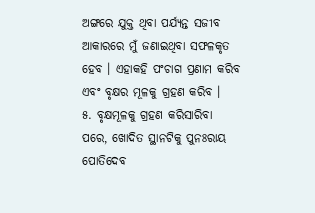ଅଙ୍ଗରେ ଯୁକ୍ତ ଥିବା ପର୍ଯ୍ୟନ୍ତ ସଜୀବ ଆକାରରେ ମୁଁ ଜଣାଇଥିବା ସଫଳକୃତ ହେବ । ଏହାକହି ପଂଚାଗ ପ୍ରଣାମ କରିବ ଏବଂ ବୃକ୍ଷର ମୂଳକୁ ଗ୍ରହଣ କରିବ ।
୫. ବୃକ୍ଷମୂଳକୁ ଗ୍ରହଣ କରିସାରିବା ପରେ, ଖୋଦିତ ସ୍ଥାନଟିକୁ ପୁନଃରାୟ ପୋତିଦେବ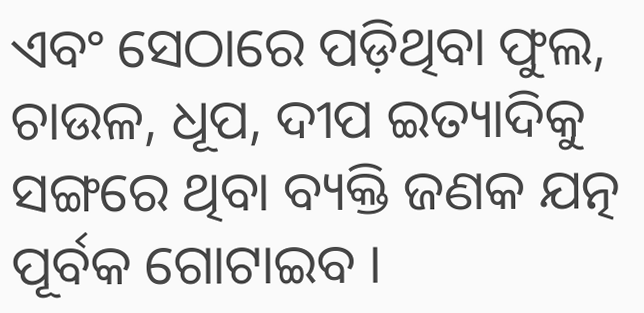ଏବଂ ସେଠାରେ ପଡ଼ିଥିବା ଫୁଲ, ଚାଉଳ, ଧୂପ, ଦୀପ ଇତ୍ୟାଦିକୁ ସଙ୍ଗରେ ଥିବା ବ୍ୟକ୍ତି ଜଣକ ଯତ୍ନ ପୂର୍ବକ ଗୋଟାଇବ ।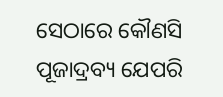ସେଠାରେ କୌଣସି ପୂଜାଦ୍ରବ୍ୟ ଯେପରି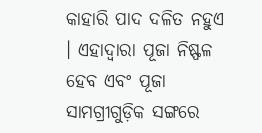କାହାରି ପାଦ ଦଳିତ ନହୁଏ । ଏହାଦ୍ୱାରା ପୂଜା ନିଷ୍ଫଳ ହେବ ଏବଂ ପୂଜା ସାମଗ୍ରୀଗୁଡ଼ିକ ସଙ୍ଗରେ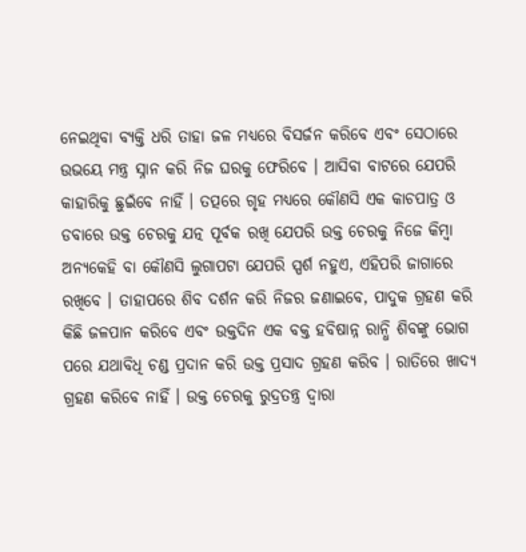ନେଇଥିବା ବ୍ୟକ୍ତି ଧରି ତାହା ଜଳ ମଧ୍ୟରେ ବିସର୍ଜନ କରିବେ ଏବଂ ସେଠାରେ ଉଭୟେ ମନ୍ତ୍ର ସ୍ନାନ କରି ନିଜ ଘରକୁ ଫେରିବେ । ଆସିବା ବାଟରେ ଯେପରି କାହାରିକୁ ଛୁଇଁବେ ନାହିଁ । ତତ୍ପରେ ଗୃହ ମଧ୍ୟରେ କୌଣସି ଏକ କାଚପାତ୍ର ଓ ଡବାରେ ଉକ୍ତ ଚେରକୁ ଯତ୍ନ ପୂର୍ବକ ରଖି ଯେପରି ଉକ୍ତ ଚେରକୁ ନିଜେ କିମ୍ବା ଅନ୍ୟକେହି ବା କୌଣସି ଲୁଗାପଟା ଯେପରି ସ୍ପର୍ଶ ନହୁଏ, ଏହିପରି ଜାଗାରେ ରଖିବେ । ତାହାପରେ ଶିବ ଦର୍ଶନ କରି ନିଜର ଜଣାଇବେ, ପାଦୁକ ଗ୍ରହଣ କରି କିଛି ଜଳପାନ କରିବେ ଏବଂ ଉକ୍ତଦିନ ଏକ ବକ୍ତ ହବିଷାନ୍ନ ରାନ୍ଧି ଶିବଙ୍କୁ ଭୋଗ ପରେ ଯଥାବିଧି ଚଣ୍ଡ ପ୍ରଦାନ କରି ଉକ୍ତ ପ୍ରସାଦ ଗ୍ରହଣ କରିବ । ରାତିରେ ଖାଦ୍ୟ ଗ୍ରହଣ କରିବେ ନାହିଁ । ଉକ୍ତ ଚେରକୁ ରୁଦ୍ରତନ୍ତ୍ର ଦ୍ୱାରା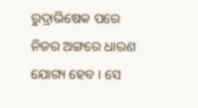ରୁଦ୍ରାଭିଷେକ ପରେ ନିଜର ଅଙ୍ଗରେ ଧାରଣ ଯୋଗ୍ୟ ହେବ । ସେ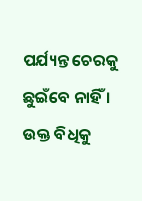ପର୍ଯ୍ୟନ୍ତ ଚେରକୁ ଛୁଇଁବେ ନାହିଁ । ଉକ୍ତ ବିଧିକୁ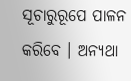ସୂଚାରୁରୂପେ ପାଳନ କରିବେ । ଅନ୍ୟଥା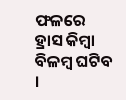ଫଳରେ ହ୍ରାସ କିମ୍ବା ବିଳମ୍ବ ଘଟିବ ।